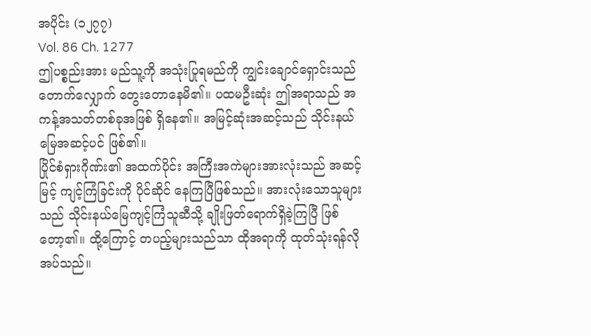အပိုင်း (၁၂၇၇)
Vol. 86 Ch. 1277
ဤပစ္စည်းအား မည်သူ့ကို အသုံးပြုရမည်ကို ကျွင်းချောင်ရှောင်းသည် တောက်လျှောက် တွေးတောနေမိ၏။ ပထမဦးဆုံး ဤအရာသည် အကန့်အသတ်တစ်ခုအဖြစ် ရှိနေ၏။ အမြင့်ဆုံးအဆင့်သည် သိုင်းနယ်မြေအဆင့်ပင် ဖြစ်၏။
ပြိုင်စံရှားဂိုဏ်း၏ အထက်ပိုင်း အကြီးအကဲများအားလုံးသည် အဆင့်မြင့် ကျင့်ကြံခြင်းကို ပိုင်ဆိုင် နေကြပြီဖြစ်သည်။ အားလုံးသောသူများသည် သိုင်းနယ်မြေကျင့်ကြံသူဆီသို့ ချိုးဖြတ်ရောက်ရှိခဲ့ကြပြီ ဖြစ်တော့၏။ ထို့ကြောင့် တပည့်များသည်သာ ထိုအရာကို ထုတ်သုံးရန်လိုအပ်သည်။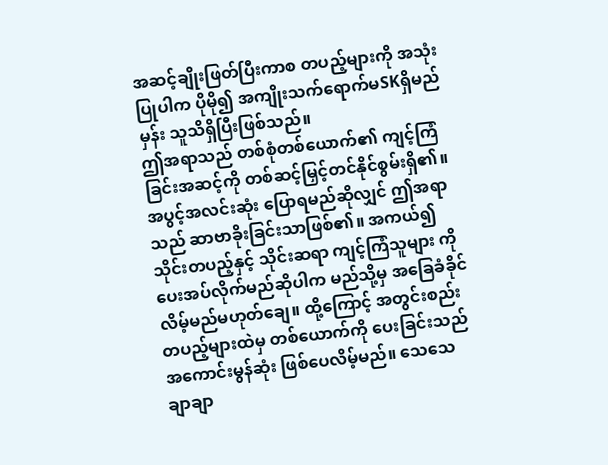အဆင့်ချိုးဖြတ်ပြီးကာစ တပည့်များကို အသုံးပြုပါက ပိုမို၍ အကျိုးသက်ရောက်မSKရှိမည်မှန်း သူသိရှိပြီးဖြစ်သည်။
ဤအရာသည် တစ်စုံတစ်ယောက်၏ ကျင့်ကြံခြင်းအဆင့်ကို တစ်ဆင့်မြှင့်တင်နိုင်စွမ်းရှိ၏။ အပွင့်အလင်းဆုံး ပြောရမည်ဆိုလျှင် ဤအရာသည် ဆာဗာခိုးခြင်းသာဖြစ်၏။ အကယ်၍ သိုင်းတပည့်နှင့် သိုင်းဆရာ ကျင့်ကြံသူများ ကို ပေးအပ်လိုက်မည်ဆိုပါက မည်သို့မှ အခြေခံခိုင်လိမ့်မည်မဟုတ်ချေ။ ထို့ကြောင့် အတွင်းစည်းတပည့်များထဲမှ တစ်ယောက်ကို ပေးခြင်းသည် အကောင်းမွန်ဆုံး ဖြစ်ပေလိမ့်မည်။ သေသေချာချာ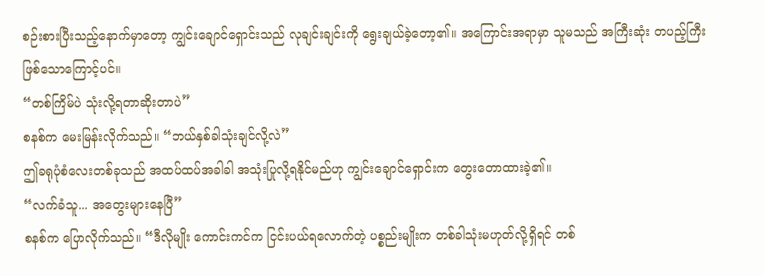စဉ်းစားပြီးသည့်နောက်မှာတော့ ကျွင်းချောင်ရှောင်းသည် လုချင်းချင်းကို ရွေးချယ်ခဲ့တော့၏။ အကြောင်းအရာမှာ သူမသည် အကြီးဆုံး တပည့်ကြီး ဖြစ်သောကြောင့်ပင်။
“တစ်ကြိမ်ပဲ သုံးလို့ရတာဆိုးတာပဲ”
စနစ်က မေးမြန်းလိုက်သည်။ “ဘယ်နှစ်ခါသုံးချင်လို့လဲ”
ဤခရုပုံစံလေးတစ်ခုသည် အထပ်ထပ်အခါခါ အသုံးပြုလို့ရနိုင်မည်ဟု ကျွင်းချောင်ရှောင်းက တွေးတောထားခဲ့၏။
“လက်ခံသူ... အတွေးများနေပြီ”
စနစ်က ပြောလိုက်သည်။ “ဒီလိုမျိုး ကောင်းကင်က ငြင်းပယ်ရလောက်တဲ့ ပစ္စည်းမျိုးက တစ်ခါသုံးမဟုတ်လို့ရှိရင် တစ်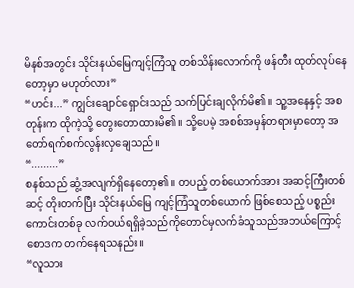မိနစ်အတွင်း သိုင်းနယ်မြေကျင့်ကြံသူ တစ်သိန်းလောက်ကို ဖန်တီး ထုတ်လုပ်နေတော့မှာ မဟုတ်လား”
“ဟင်း...” ကျွင်းချောင်ရှောင်းသည် သက်ပြင်းချလိုက်မိ၏။ သူ့အနေနှင့် အစတုန်းက ထိုကဲ့သို့ တွေးတောထားမိ၏။ သို့ပေမဲ့ အစစ်အမှန်တရားမှာတော့ အတော်ရက်စက်လွန်းလှချေသည်။
“.........”
စနစ်သည် ဆွံ့အလျက်ရှိနေတော့၏။ တပည့် တစ်ယောက်အား အဆင့်ကြီးတစ်ဆင့် တိုးတက်ပြီး သိုင်းနယ်မြေ ကျင့်ကြံသူတစ်ယောက် ဖြစ်စေသည့် ပစ္စည်းကောင်းတစ်ခု လက်ဝယ်ရရှိခဲ့သည်ကိုတောင်မှလက်ခံသူသည်အဘယ်ကြောင့် စောဒက တက်နေရသနည်း။
“လူသား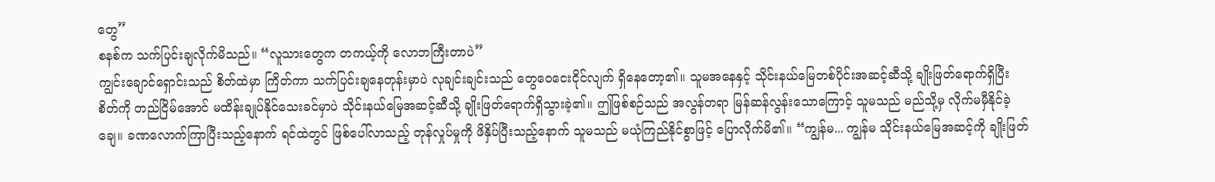တွေ”
စနစ်က သက်ပြင်းချလိုက်မိသည်။ “လူသားတွေက တကယ့်ကို လောဘကြီးတာပဲ”
ကျွင်းချောင်ရှောင်းသည် စိတ်ထဲမှာ ကြိတ်ကာ သက်ပြင်းချနေတုန်းမှာပဲ လုချင်းချင်းသည် တွေဝေငေးငိုင်လျက် ရှိနေတော့၏။ သူမအနေနှင့် သိုင်းနယ်မြေတစ်ပိုင်းအဆင့်ဆီသို့ ချိုးဖြတ်ရောက်ရှိပြီး စိတ်ကို တည်ငြိမ်အောင် မထိန်းချုပ်နိုင်သေးခင်မှာပဲ သိုင်းနယ်မြေအဆင့်ဆီသို့ ချိုးဖြတ်ရောက်ရှိသွားခဲ့၏။ ဤဖြစ်စဉ်သည် အလွန်တရာ မြန်ဆန်လွန်းသောကြောင့် သူမသည် မည်သို့မှ လိုက်မမှီနိုင်ခဲ့ချေ။ ခဏလောက်ကြာပြီးသည့်နောက် ရင်ထဲတွင် ဖြစ်ပေါ်လာသည့် တုန်လှုပ်မှုကို ဖိနှိပ်ပြီးသည့်နောက် သူမသည် မယုံကြည်နိုင်စွာဖြင့် ပြောလိုက်မိ၏။ “ကျွန်မ... ကျွန်မ သိုင်းနယ်မြေအဆင့်ကို ချိုးဖြတ်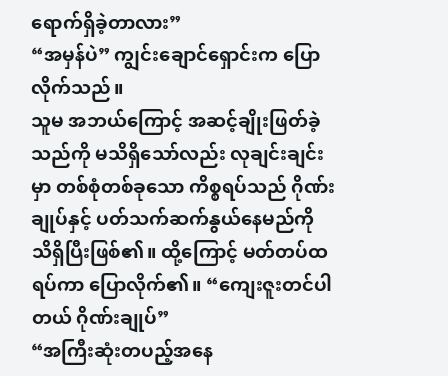ရောက်ရှိခဲ့တာလား”
“အမှန်ပဲ” ကျွင်းချောင်ရှောင်းက ပြောလိုက်သည်။
သူမ အဘယ်ကြောင့် အဆင့်ချိုးဖြတ်ခဲ့သည်ကို မသိရှိသော်လည်း လုချင်းချင်းမှာ တစ်စုံတစ်ခုသော ကိစ္စရပ်သည် ဂိုဏ်းချုပ်နှင့် ပတ်သက်ဆက်နွယ်နေမည်ကို သိရှိပြီးဖြစ်၏။ ထို့ကြောင့် မတ်တပ်ထရပ်ကာ ပြောလိုက်၏။ “ကျေးဇူးတင်ပါတယ် ဂိုဏ်းချုပ်”
“အကြီးဆုံးတပည့်အနေ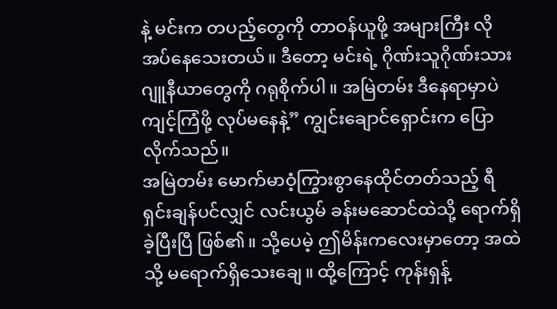နဲ့ မင်းက တပည့်တွေကို တာဝန်ယူဖို့ အများကြီး လိုအပ်နေသေးတယ်။ ဒီတော့ မင်းရဲ့ ဂိုဏ်းသူဂိုဏ်းသားဂျူနီယာတွေကို ဂရုစိုက်ပါ။ အမြဲတမ်း ဒီနေရာမှာပဲ ကျင့်ကြံဖို့ လုပ်မနေနဲ့” ကျွင်းချောင်ရှောင်းက ပြောလိုက်သည်။
အမြဲတမ်း မောက်မာဝံ့ကြွားစွာနေထိုင်တတ်သည့် ရီရှင်းချန်ပင်လျှင် လင်းယွမ် ခန်းမဆောင်ထဲသို့ ရောက်ရှိခဲ့ပြီးပြီ ဖြစ်၏။ သို့ပေမဲ့ ဤမိန်းကလေးမှာတော့ အထဲသို့ မရောက်ရှိသေးချေ။ ထို့ကြောင့် ကုန်းရှန့်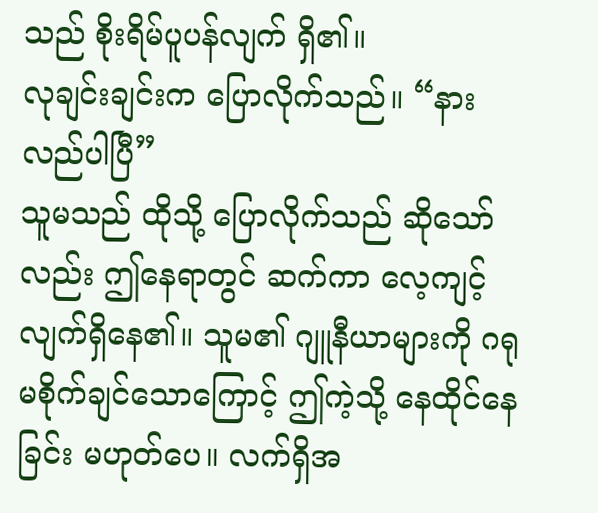သည် စိုးရိမ်ပူပန်လျက် ရှိ၏။
လုချင်းချင်းက ပြောလိုက်သည်။ “နားလည်ပါပြီ”
သူမသည် ထိုသို့ ပြောလိုက်သည် ဆိုသော်လည်း ဤနေရာတွင် ဆက်ကာ လေ့ကျင့်လျက်ရှိနေ၏။ သူမ၏ ဂျူနီယာများကို ဂရုမစိုက်ချင်သောကြောင့် ဤကဲ့သို့ နေထိုင်နေခြင်း မဟုတ်ပေ။ လက်ရှိအ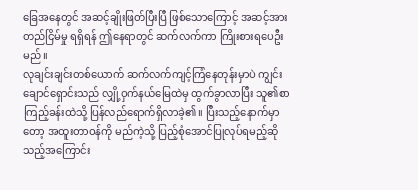ခြေအနေတွင် အဆင့်ချိုးဖြတ်ပြီးပြီ ဖြစ်သောကြောင့် အဆင့်အားတည်ငြိမ်မှု ရရှိရန် ဤနေရာတွင် ဆက်လက်ကာ ကြိုးစားရပေဦးမည်။
လုချင်းချင်းတစ်ယောက် ဆက်လက်ကျင့်ကြံနေတုန်းမှာပဲ ကျွင်းချောင်ရှောင်းသည် လျှို့ဝှက်နယ်မြေထဲမှ ထွက်ခွာလာပြီး သူ၏စာကြည့်ခန်းထဲသို့ ပြန်လည်ရောက်ရှိလာခဲ့၏။ ပြီးသည့်နောက်မှာတော့ အထူးတာဝန်ကို မည်ကဲ့သို့ ပြည့်စုံအောင်ပြုလုပ်ရမည့်ဆိုသည့်အကြောင်း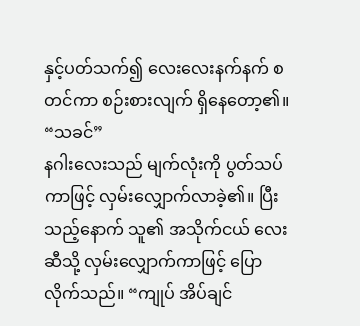နှင့်ပတ်သက်၍ လေးလေးနက်နက် စတင်ကာ စဉ်းစားလျက် ရှိနေတော့၏။
“သခင်”
နဂါးလေးသည် မျက်လုံးကို ပွတ်သပ်ကာဖြင့် လှမ်းလျှောက်လာခဲ့၏။ ပြီးသည့်နောက် သူ၏ အသိုက်ငယ် လေးဆီသို့ လှမ်းလျှောက်ကာဖြင့် ပြောလိုက်သည်။ “ကျုပ် အိပ်ချင်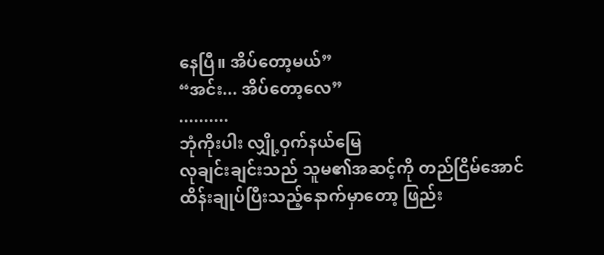နေပြီ။ အိပ်တော့မယ်”
“အင်း... အိပ်တော့လေ”
..........
ဘုံကိုးပါး လျှို့ဝှက်နယ်မြေ
လုချင်းချင်းသည် သူမ၏အဆင့်ကို တည်ငြိမ်အောင် ထိန်းချုပ်ပြီးသည့်နောက်မှာတော့ ဖြည်း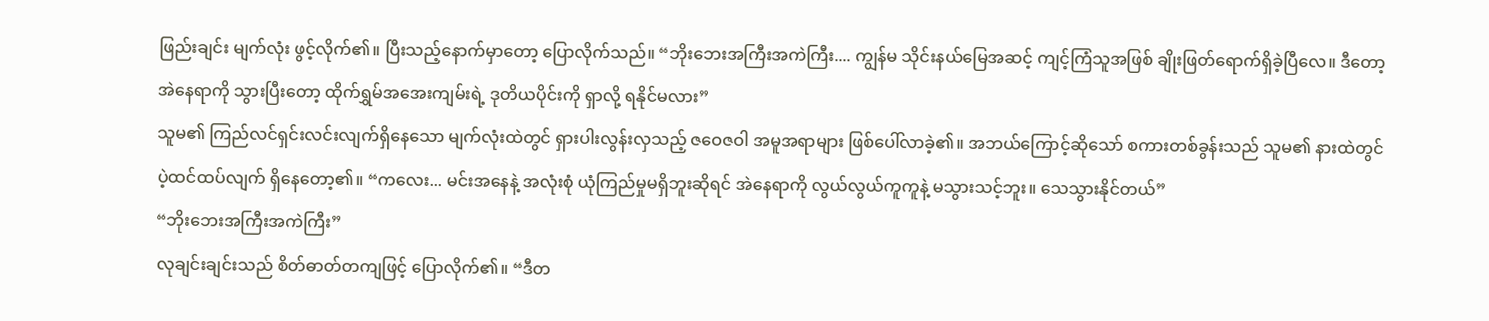ဖြည်းချင်း မျက်လုံး ဖွင့်လိုက်၏။ ပြီးသည့်နောက်မှာတော့ ပြောလိုက်သည်။ “ဘိုးဘေးအကြီးအကဲကြီး.... ကျွန်မ သိုင်းနယ်မြေအဆင့် ကျင့်ကြံသူအဖြစ် ချိုးဖြတ်ရောက်ရှိခဲ့ပြီလေ။ ဒီတော့ အဲနေရာကို သွားပြီးတော့ ထိုက်ရွှမ်အအေးကျမ်းရဲ့ ဒုတိယပိုင်းကို ရှာလို့ ရနိုင်မလား”
သူမ၏ ကြည်လင်ရှင်းလင်းလျက်ရှိနေသော မျက်လုံးထဲတွင် ရှားပါးလွန်းလှသည့် ဇဝေဇဝါ အမူအရာများ ဖြစ်ပေါ်လာခဲ့၏။ အဘယ်ကြောင့်ဆိုသော် စကားတစ်ခွန်းသည် သူမ၏ နားထဲတွင် ပဲ့ထင်ထပ်လျက် ရှိနေတော့၏။ “ကလေး... မင်းအနေနဲ့ အလုံးစုံ ယုံကြည်မှုမရှိဘူးဆိုရင် အဲနေရာကို လွယ်လွယ်ကူကူနဲ့ မသွားသင့်ဘူး။ သေသွားနိုင်တယ်”
“ဘိုးဘေးအကြီးအကဲကြီး”
လုချင်းချင်းသည် စိတ်ဓာတ်တကျဖြင့် ပြောလိုက်၏။ “ဒီတ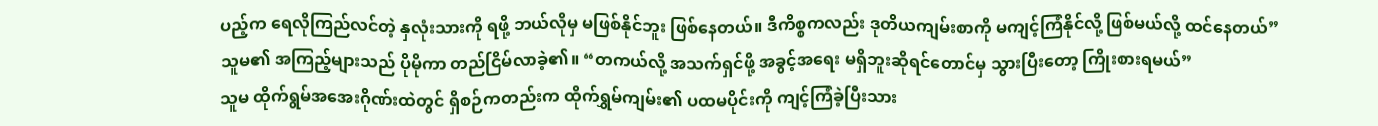ပည့်က ရေလိုကြည်လင်တဲ့ နှလုံးသားကို ရဖို့ ဘယ်လိုမှ မဖြစ်နိုင်ဘူး ဖြစ်နေတယ်။ ဒီကိစ္စကလည်း ဒုတိယကျမ်းစာကို မကျင့်ကြံနိုင်လို့ ဖြစ်မယ်လို့ ထင်နေတယ်”
သူမ၏ အကြည့်များသည် ပိုမိုကာ တည်ငြိမ်လာခဲ့၏။ “တကယ်လို့ အသက်ရှင်ဖို့ အခွင့်အရေး မရှိဘူးဆိုရင်တောင်မှ သွားပြီးတော့ ကြိုးစားရမယ်”
သူမ ထိုက်ရွမ်အအေးဂိုဏ်းထဲတွင် ရှိစဉ်ကတည်းက ထိုက်ရွှမ်ကျမ်း၏ ပထမပိုင်းကို ကျင့်ကြံခဲ့ပြီးသား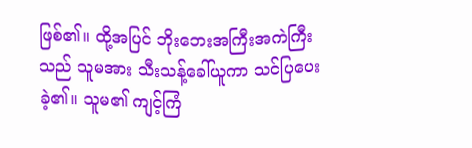ဖြစ်၏။ ထို့အပြင် ဘိုးဘေးအကြီးအကဲကြီးသည် သူမအား သီးသန့်ခေါ်ယူကာ သင်ပြပေးခဲ့၏။ သူမ၏ ကျင့်ကြံ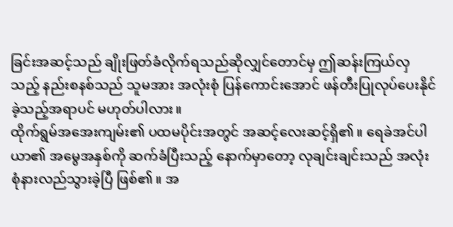ခြင်းအဆင့်သည် ချိုးဖြတ်ခံလိုက်ရသည်ဆိုလျှင်တောင်မှ ဤဆန်းကြယ်လှသည့် နည်းစနစ်သည် သူမအား အလုံးစုံ ပြန်ကောင်းအောင် ဖန်တီးပြုလုပ်ပေးနိုင်ခဲ့သည့်အရာပင် မဟုတ်ပါလား။
ထိုက်ရွမ်အအေးကျမ်း၏ ပထမပိုင်းအတွင် အဆင့်လေးဆင့်ရှိ၏။ ရေခဲအင်ပါယာ၏ အမွေအနှစ်ကို ဆက်ခံပြီးသည့် နောက်မှာတော့ လုချင်းချင်းသည် အလုံးစုံနားလည်သွားခဲ့ပြီ ဖြစ်၏။ အ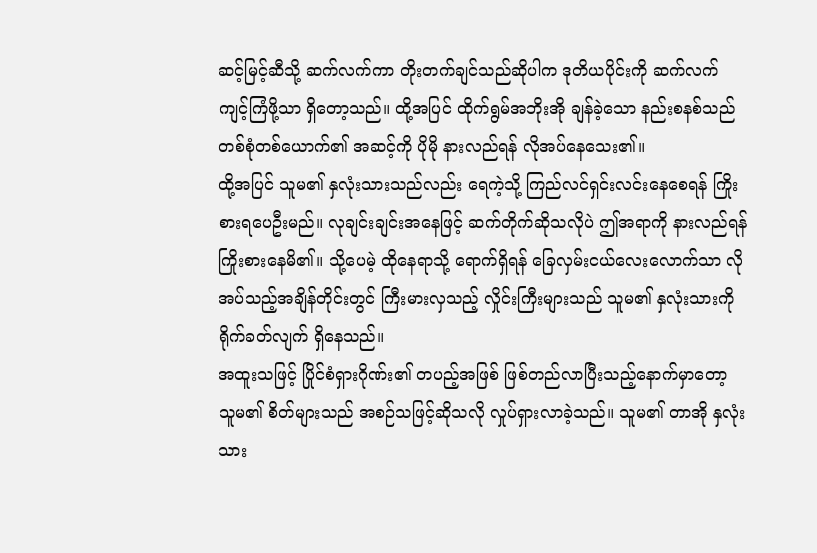ဆင့်မြင့်ဆီသို့ ဆက်လက်ကာ တိုးတက်ချင်သည်ဆိုပါက ဒုတိယပိုင်းကို ဆက်လက်ကျင့်ကြံဖို့သာ ရှိတော့သည်။ ထို့အပြင် ထိုက်ရွမ်အဘိုးအို ချန်ခဲ့သော နည်းစနစ်သည် တစ်စုံတစ်ယောက်၏ အဆင့်ကို ပိုမို နားလည်ရန် လိုအပ်နေသေး၏။
ထို့အပြင် သူမ၏ နှလုံးသားသည်လည်း ရေကဲ့သို့ ကြည်လင်ရှင်းလင်းနေစေရန် ကြိုးစားရပေဦးမည်။ လုချင်းချင်းအနေဖြင့် ဆက်တိုက်ဆိုသလိုပဲ ဤအရာကို နားလည်ရန် ကြိုးစားနေမိ၏။ သို့ပေမဲ့ ထိုနေရာသို့ ရောက်ရှိရန် ခြေလှမ်းငယ်လေးလောက်သာ လိုအပ်သည့်အချိန်တိုင်းတွင် ကြီးမားလှသည့် လှိုင်းကြီးများသည် သူမ၏ နှလုံးသားကို ရိုက်ခတ်လျက် ရှိနေသည်။
အထူးသဖြင့် ပြိုင်စံရှားဂိုဏ်း၏ တပည့်အဖြစ် ဖြစ်တည်လာပြီးသည့်နောက်မှာတော့ သူမ၏ စိတ်များသည် အစဉ်သဖြင့်ဆိုသလို လှုပ်ရှားလာခဲ့သည်။ သူမ၏ တာအို နှလုံးသား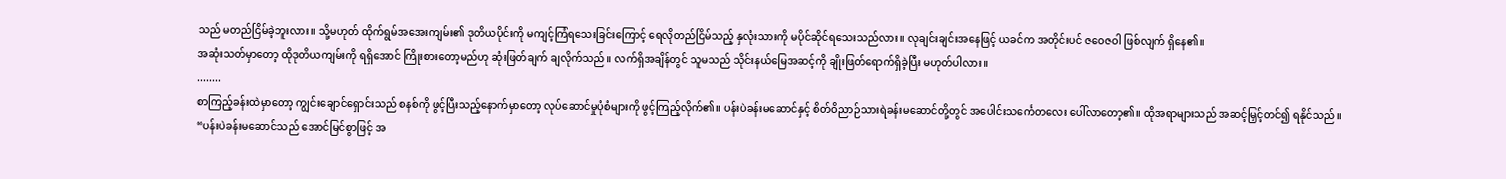သည် မတည်ငြိမ်ခဲ့ဘူးလား။ သို့မဟုတ် ထိုက်ရွမ်အအေးကျမ်း၏ ဒုတိယပိုင်းကို မကျင့်ကြံရသေးခြင်းကြောင့် ရေလိုတည်ငြိမ်သည့် နှလုံးသားကို မပိုင်ဆိုင်ရသေးသည်လား။ လုချင်းချင်းအနေဖြင့် ယခင်က အတိုင်းပင် ဇဝေဇဝါ ဖြစ်လျက် ရှိနေ၏။
အဆုံးသတ်မှာတော့ ထိုဒုတိယကျမ်းကို ရရှိအောင် ကြိုးစားတော့မည်ဟု ဆုံးဖြတ်ချက် ချလိုက်သည်။ လက်ရှိအချိန်တွင် သူမသည် သိုင်းနယ်မြေအဆင့်ကို ချိုးဖြတ်ရောက်ရှိခဲ့ပြီး မဟုတ်ပါလား။
........
စာကြည့်ခန်းထဲမှာတော့ ကျွင်းချောင်ရှောင်းသည် စနစ်ကို ဖွင့်ပြီးသည့်နောက်မှာတော့ လုပ်ဆောင်မှုပုံစံများကို ဖွင့်ကြည့်လိုက်၏။ ပန်းပဲခန်းမဆောင်နှင့် စိတ်ဝိညာဉ်သားရဲခန်းမဆောင်တို့တွင် အပေါင်းသင်္ကေတလေး ပေါ်လာတော့၏။ ထိုအရာများသည် အဆင့်မြှင့်တင်၍ ရနိုင်သည်။
“ပန်းပဲခန်းမဆောင်သည် အောင်မြင်စွာဖြင့် အ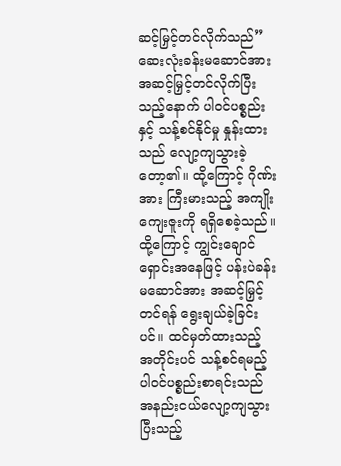ဆင့်မြှင့်တင်လိုက်သည်”
ဆေးလုံးခန်းမဆောင်အား အဆင့်မြှင့်တင်လိုက်ပြီးသည့်နောက် ပါဝင်ပစ္စည်းနှင့် သန့်စင်နိုင်မှု နှုန်းထားသည် လျော့ကျသွားခဲ့တော့၏။ ထို့ကြောင့် ဂိုဏ်းအား ကြီးမားသည့် အကျိုးကျေးဇူးကို ရရှိစေခဲ့သည်။ ထို့ကြောင့် ကျွင်းချောင်ရှောင်းအနေဖြင့် ပန်းပဲခန်းမဆောင်အား အဆင့်မြှင့်တင်ရန် ရွေးချယ်ခဲ့ခြင်းပင်။ ထင်မှတ်ထားသည့် အတိုင်းပင် သန့်စင်ရမည့် ပါဝင်ပစ္စည်းစာရင်းသည် အနည်းငယ်လျော့ကျသွားပြီးသည့်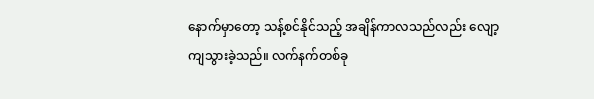နောက်မှာတော့ သန့်စင်နိုင်သည့် အချိန်ကာလသည်လည်း လျော့ကျသွားခဲ့သည်။ လက်နက်တစ်ခု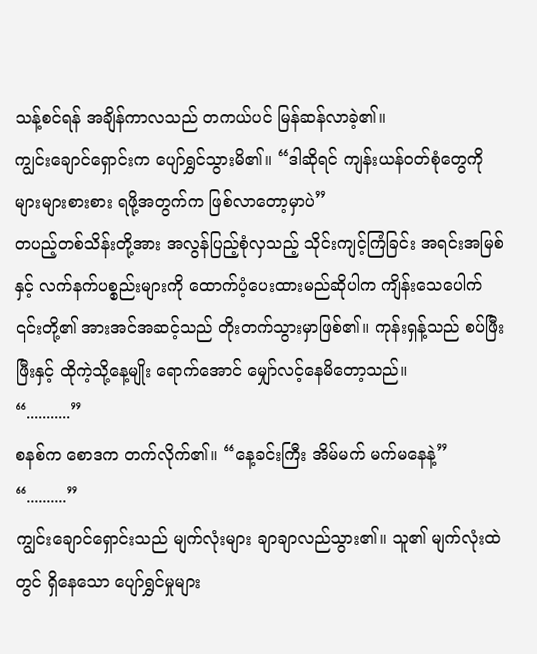သန့်စင်ရန် အချိန်ကာလသည် တကယ်ပင် မြန်ဆန်လာခဲ့၏။
ကျွင်းချောင်ရှောင်းက ပျော်ရွှင်သွားမိ၏။ “ဒါဆိုရင် ကျန်းယန်ဝတ်စုံတွေကို များများစားစား ရဖို့အတွက်က ဖြစ်လာတော့မှာပဲ”
တပည့်တစ်သိန်းတို့အား အလွန်ပြည့်စုံလှသည့် သိုင်းကျင့်ကြံခြင်း အရင်းအမြစ်နှင့် လက်နက်ပစ္စည်းများကို ထောက်ပံ့ပေးထားမည်ဆိုပါက ကျိန်းသေပေါက် ၎င်းတို့၏ အားအင်အဆင့်သည် တိုးတက်သွားမှာဖြစ်၏။ ကုန်းရှန့်သည် စပ်ဖြီးဖြီးနှင့် ထိုကဲ့သို့နေ့မျိုး ရောက်အောင် မျှော်လင့်နေမိတော့သည်။
“...........”
စနစ်က စောဒက တက်လိုက်၏။ “နေ့ခင်းကြီး အိမ်မက် မက်မနေနဲ့”
“..........”
ကျွင်းချောင်ရှောင်းသည် မျက်လုံးများ ချာချာလည်သွား၏။ သူ၏ မျက်လုံးထဲတွင် ရှိနေသော ပျော်ရွှင်မှုများ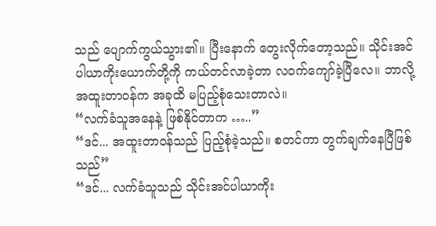သည် ပျောက်ကွယ်သွား၏။ ပြီးနောက် တွေးလိုက်တော့သည်။ သိုင်းအင်ပါယာကိုးယောက်တို့ကို ကယ်တင်လာခဲ့တာ လဝက်ကျော်ခဲ့ပြီလေ။ ဘာလို့ အထူးတာဝန်က အခုထိ မပြည့်စုံသေးတာလဲ။
“လက်ခံသူအနေနဲ့ ဖြစ်နိုင်တာက …..”
“ဒင်... အထူးတာဝန်သည် ပြည့်စုံခဲ့သည်။ စတင်ကာ တွက်ချက်နေပြီဖြစ်သည်”
“ဒင်... လက်ခံသူသည် သိုင်းအင်ပါယာကိုး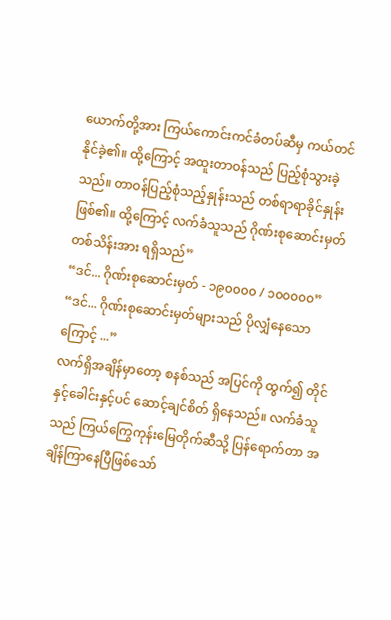ယောက်တို့အား ကြယ်ကောင်းကင်ခံတပ်ဆီမှ ကယ်တင်နိုင်ခဲ့၏။ ထို့ကြောင့် အထူးတာဝန်သည် ပြည့်စုံသွားခဲ့သည်။ တာဝန်ပြည့်စုံသည့်နှုန်းသည် တစ်ရာရာခိုင်နှုန်းဖြစ်၏။ ထို့ကြောင့် လက်ခံသူသည် ဂိုဏ်းစုဆောင်းမှတ် တစ်သိန်းအား ရရှိသည်”
“ဒင်... ဂိုဏ်းစုဆောင်းမှတ် - ၁၉၀၀၀၀ / ၁၀၀၀၀၀”
“ဒင်... ဂိုဏ်းစုဆောင်းမှတ်များသည် ပိုလျှံနေသောကြောင့် ...”
လက်ရှိအချိန်မှာတော့ စနစ်သည် အပြင်ကို ထွက်၍ တိုင်နှင့်ခေါင်းနှင့်ပင် ဆောင့်ချင်စိတ် ရှိနေသည်။ လက်ခံသူ သည် ကြယ်ကြွေကုန်းမြေတိုက်ဆီသို့ ပြန်ရောက်တာ အချိန်ကြာနေပြီဖြစ်သော်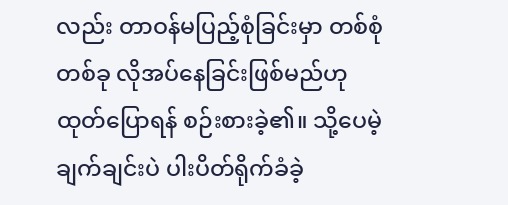လည်း တာဝန်မပြည့်စုံခြင်းမှာ တစ်စုံတစ်ခု လိုအပ်နေခြင်းဖြစ်မည်ဟု ထုတ်ပြောရန် စဉ်းစားခဲ့၏။ သို့ပေမဲ့ ချက်ချင်းပဲ ပါးပိတ်ရိုက်ခံခဲ့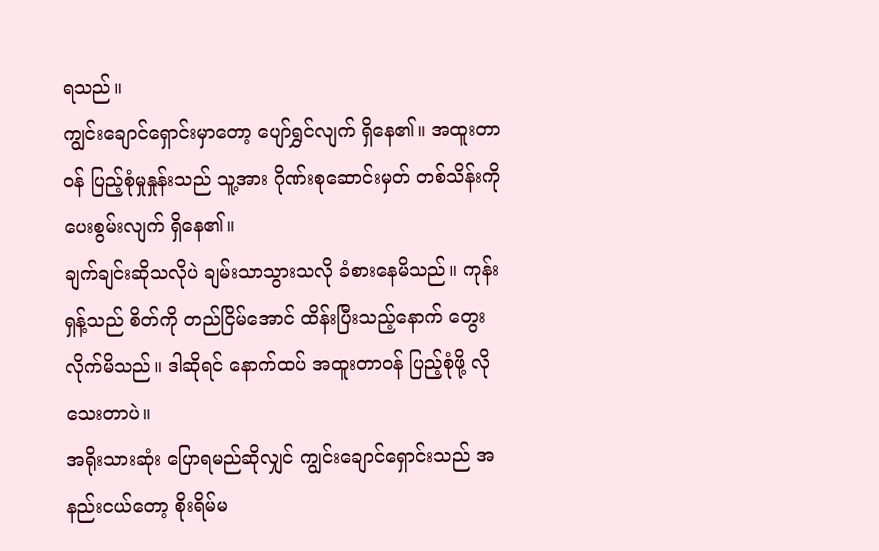ရသည်။
ကျွင်းချောင်ရှောင်းမှာတော့ ပျော်ရွှင်လျက် ရှိနေ၏။ အထူးတာဝန် ပြည့်စုံမှုနှုန်းသည် သူ့အား ဂိုဏ်းစုဆောင်းမှတ် တစ်သိန်းကို ပေးစွမ်းလျက် ရှိနေ၏။
ချက်ချင်းဆိုသလိုပဲ ချမ်းသာသွားသလို ခံစားနေမိသည်။ ကုန်းရှန့်သည် စိတ်ကို တည်ငြိမ်အောင် ထိန်းပြီးသည့်နောက် တွေးလိုက်မိသည်။ ဒါဆိုရင် နောက်ထပ် အထူးတာဝန် ပြည့်စုံဖို့ လိုသေးတာပဲ။
အရိုးသားဆုံး ပြောရမည်ဆိုလျှင် ကျွင်းချောင်ရှောင်းသည် အနည်းငယ်တော့ စိုးရိမ်မ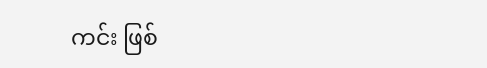ကင်း ဖြစ်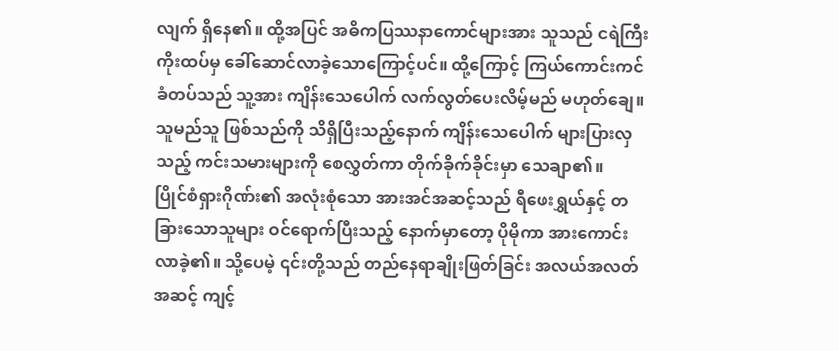လျက် ရှိနေ၏။ ထို့အပြင် အဓိကပြဿနာကောင်များအား သူသည် ငရဲကြီးကိုးထပ်မှ ခေါ်ဆောင်လာခဲ့သောကြောင့်ပင်။ ထို့ကြောင့် ကြယ်ကောင်းကင်ခံတပ်သည် သူ့အား ကျိန်းသေပေါက် လက်လွတ်ပေးလိမ့်မည် မဟုတ်ချေ။ သူမည်သူ ဖြစ်သည်ကို သိရှိပြီးသည့်နောက် ကျိန်းသေပေါက် များပြားလှသည့် ကင်းသမားများကို စေလွှတ်ကာ တိုက်ခိုက်ခိုင်းမှာ သေချာ၏။
ပြိုင်စံရှားဂိုဏ်း၏ အလုံးစုံသော အားအင်အဆင့်သည် ရီဖေးရွှယ်နှင့် တခြားသောသူများ ဝင်ရောက်ပြီးသည့် နောက်မှာတော့ ပိုမိုကာ အားကောင်းလာခဲ့၏။ သို့ပေမဲ့ ၎င်းတို့သည် တည်နေရာချိုးဖြတ်ခြင်း အလယ်အလတ်အဆင့် ကျင့်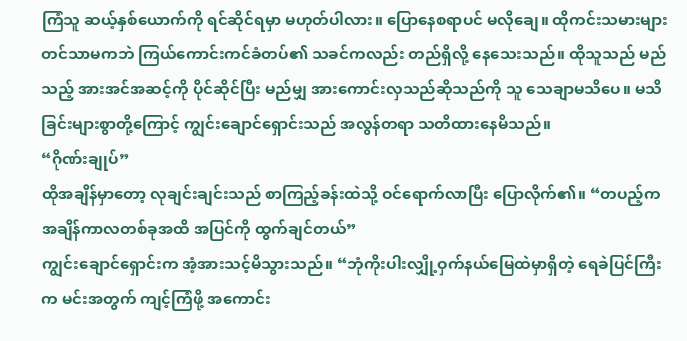ကြံသူ ဆယ့်နှစ်ယောက်ကို ရင်ဆိုင်ရမှာ မဟုတ်ပါလား။ ပြောနေစရာပင် မလိုချေ။ ထိုကင်းသမားများတင်သာမကဘဲ ကြယ်ကောင်းကင်ခံတပ်၏ သခင်ကလည်း တည်ရှိလို့ နေသေးသည်။ ထိုသူသည် မည်သည့် အားအင်အဆင့်ကို ပိုင်ဆိုင်ပြီး မည်မျှ အားကောင်းလှသည်ဆိုသည်ကို သူ သေချာမသိပေ။ မသိခြင်းများစွာတို့ကြောင့် ကျွင်းချောင်ရှောင်းသည် အလွန်တရာ သတိထားနေမိသည်။
“ဂိုဏ်းချုပ်”
ထိုအချိန်မှာတော့ လုချင်းချင်းသည် စာကြည့်ခန်းထဲသို့ ဝင်ရောက်လာပြီး ပြောလိုက်၏။ “တပည့်က အချိန်ကာလတစ်ခုအထိ အပြင်ကို ထွက်ချင်တယ်”
ကျွင်းချောင်ရှောင်းက အံ့အားသင့်မိသွားသည်။ “ဘုံကိုးပါးလျှို့ဝှက်နယ်မြေထဲမှာရှိတဲ့ ရေခဲပြင်ကြီးက မင်းအတွက် ကျင့်ကြံဖို့ အကောင်း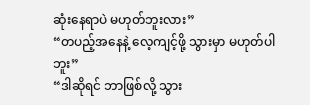ဆုံးနေရာပဲ မဟုတ်ဘူးလား”
“တပည့်အနေနဲ့ လေ့ကျင့်ဖို့ သွားမှာ မဟုတ်ပါဘူး”
“ဒါဆိုရင် ဘာဖြစ်လို့ သွား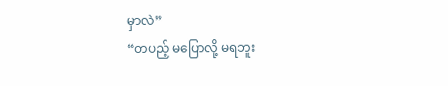မှာလဲ”
“တပည့် မပြောလို့ မရဘူး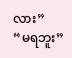လား”
“မရဘူး”